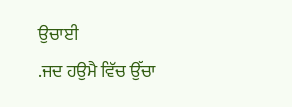ਉਚਾਈ
.ਜਦ ਹਉਮੈ ਵਿੱਚ ਉੱਚਾ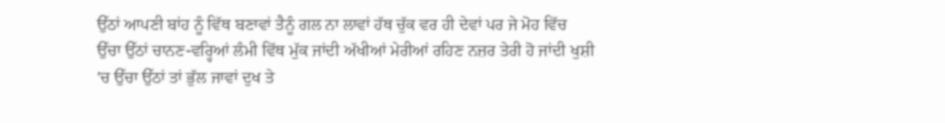ਉੱਠਾਂ ਆਪਣੀ ਬਾਂਹ ਨੂੰ ਵਿੱਥ ਬਣਾਵਾਂ ਤੈਨੂੰ ਗਲ ਨਾ ਲਾਵਾਂ ਹੱਥ ਚੁੱਕ ਵਰ ਹੀ ਦੇਵਾਂ ਪਰ ਜੇ ਮੋਹ ਵਿੱਚ ਉੱਚਾ ਉੱਠਾਂ ਚਾਨਣ-ਵਰ੍ਹਿਆਂ ਲੰਮੀ ਵਿੱਥ ਮੁੱਕ ਜਾਂਦੀ ਅੱਖੀਆਂ ਮੇਰੀਆਂ ਰਹਿਣ ਨਜ਼ਰ ਤੇਰੀ ਹੋ ਜਾਂਦੀ ਖੁਸ਼ੀ 'ਚ ਉੱਚਾ ਉੱਠਾਂ ਤਾਂ ਭੁੱਲ ਜਾਵਾਂ ਦੁਖ ਤੇ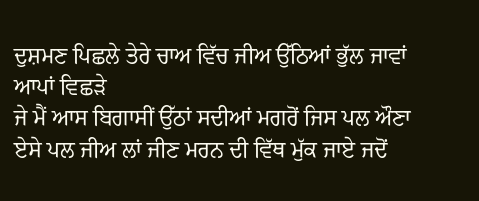ਦੁਸ਼ਮਣ ਪਿਛਲੇ ਤੇਰੇ ਚਾਅ ਵਿੱਚ ਜੀਅ ਉੱਠਿਆਂ ਭੁੱਲ ਜਾਵਾਂ ਆਪਾਂ ਵਿਛੜੇ
ਜੇ ਮੈਂ ਆਸ ਬਿਗਾਸੀਂ ਉੱਠਾਂ ਸਦੀਆਂ ਮਗਰੋਂ ਜਿਸ ਪਲ ਔਣਾ ਏਸੇ ਪਲ ਜੀਅ ਲਾਂ ਜੀਣ ਮਰਨ ਦੀ ਵਿੱਥ ਮੁੱਕ ਜਾਏ ਜਦੋਂ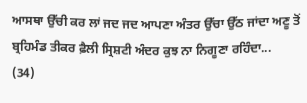ਆਸਥਾ ਉੱਚੀ ਕਰ ਲਾਂ ਜਦ ਜਦ ਆਪਣਾ ਅੰਤਰ ਉੱਚਾ ਉੱਠ ਜਾਂਦਾ ਅਣੂ ਤੋਂ ਬ੍ਰਹਿਮੰਡ ਤੀਕਰ ਫ਼ੈਲੀ ਸ੍ਰਿਸ਼ਟੀ ਅੰਦਰ ਕੁਝ ਨਾ ਨਿਗੂਣਾ ਰਹਿੰਦਾ...
(34)